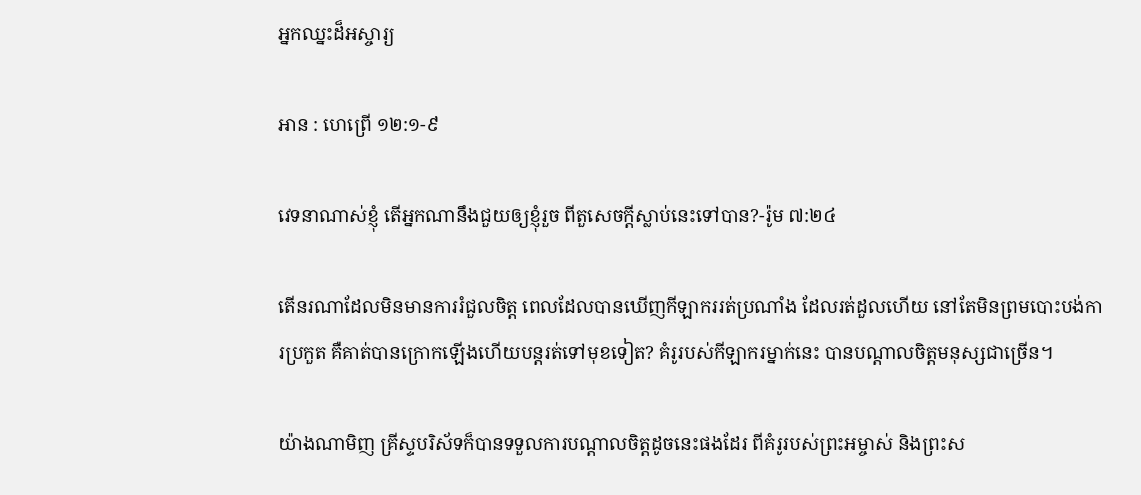អ្នកឈ្នះដ៏អស្ចារ្យ

អាន : ហេព្រើ ១២:១-៩

វេទនាណាស់ខ្ញុំ តើអ្នកណានឹងជួយឲ្យខ្ញុំរួច ពីតួសេចក្តីស្លាប់នេះទៅបាន?-រ៉ូម ៧:២៤

តើនរណាដែលមិនមានការរំជួលចិត្ត ពេលដែលបានឃើញកីឡាកររត់ប្រណាំង ដែលរត់ដួលហើយ នៅតែមិនព្រមបោះបង់ការប្រកួត គឺគាត់បានក្រោកឡើងហើយបន្តរត់ទៅមុខទៀត? គំរូរបស់កីឡាករម្នាក់នេះ បានបណ្តាលចិត្តមនុស្សជាច្រើន។

យ៉ាងណាមិញ គ្រីស្ទបរិស័ទក៏បានទទួលការបណ្តាលចិត្តដូចនេះផងដែរ ពីគំរូរបស់ព្រះអម្ចាស់ និងព្រះស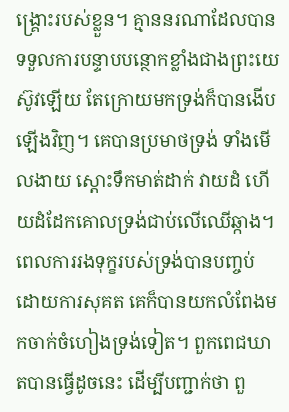ង្រ្គោះរបស់ខ្លួន។ គ្មាននរណាដែលបានទទួលការបន្ទាបបន្ថោកខ្លាំងជាងព្រះយេស៊ូវឡើយ តែក្រោយមកទ្រង់ក៏បានងើបឡើងវិញ។ គេបានប្រមាថទ្រង់ ទាំងមើលងាយ ស្តោះទឹកមាត់ដាក់ វាយដំ ហើយដំដែកគោលទ្រង់ជាប់លើឈើឆ្កាង។ ពេលការរងទុក្ខរបស់ទ្រង់បានបញ្ចប់ ដោយការសុគត គេក៏បានយកលំពែងមកចាក់ចំហៀងទ្រង់ទៀត។ ពួកពេជឃាតបានធ្វើដូចនេះ ដើម្បីបញ្ជាក់ថា ពួ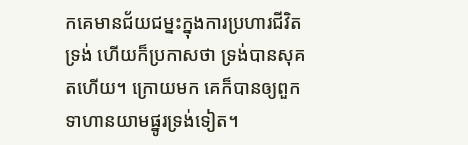កគេមានជ័យជម្នះក្នុងការប្រហារជីវិតទ្រង់ ហើយក៏ប្រកាសថា ទ្រង់បានសុគតហើយ។ ក្រោយមក គេក៏បានឲ្យពួកទាហានយាមផ្នូរទ្រង់ទៀត។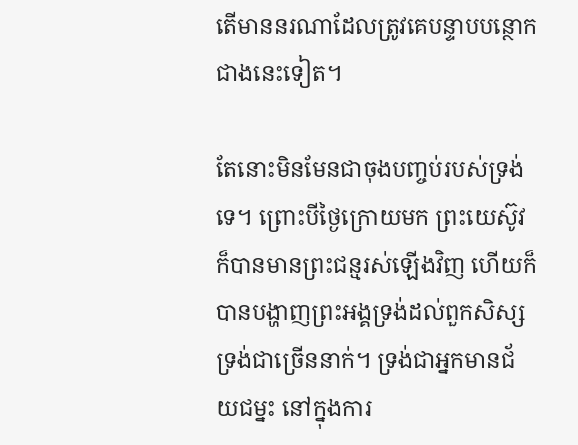តើមាននរណាដែលត្រូវគេបន្ទាបបន្ថោកជាងនេះទៀត។

តែនោះមិនមែនជាចុងបញ្ចប់របស់ទ្រង់ទេ។ ព្រោះបីថ្ងៃក្រោយមក ព្រះយេស៊ូវក៏បានមានព្រះជន្មរស់ឡើងវិញ ហើយក៏បានបង្ហាញព្រះអង្គទ្រង់ដល់ពួកសិស្សទ្រង់ជាច្រើននាក់។ ទ្រង់ជាអ្នកមានជ័យជម្នះ នៅក្នុងការ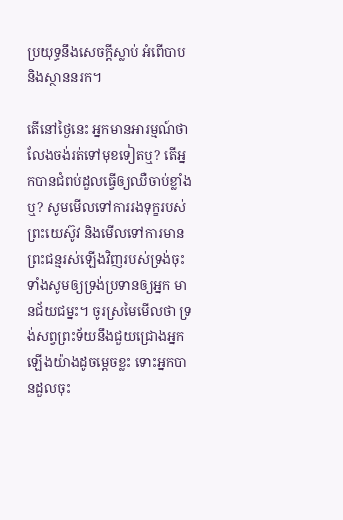ប្រយុទ្ធនឹងសេចក្តីស្លាប់ អំពើបាប និងស្ថាននរក។

តើនៅថ្ងៃនេះ អ្នកមានអារម្មណ៍ថា លែងចង់រត់ទៅមុខទៀតឬ? តើអ្នកបានជំពប់ដួលធ្វើឲ្យឈឺចាប់ខ្លាំងឬ? សូមមើលទៅការរងទុក្ខរបស់ព្រះយេស៊ូវ និងមើលទៅការមានព្រះជន្មរស់ឡើងវិញរបស់ទ្រង់ចុះ ទាំងសូមឲ្យទ្រង់ប្រទានឲ្យអ្នក មានជ័យជម្នះ។ ចូរស្រមៃមើលថា ទ្រង់សព្វព្រះទ័យនឹងជួយជ្រោងអ្នកឡើងយ៉ាងដូចម្តេចខ្លះ ទោះអ្នកបានដួលចុះ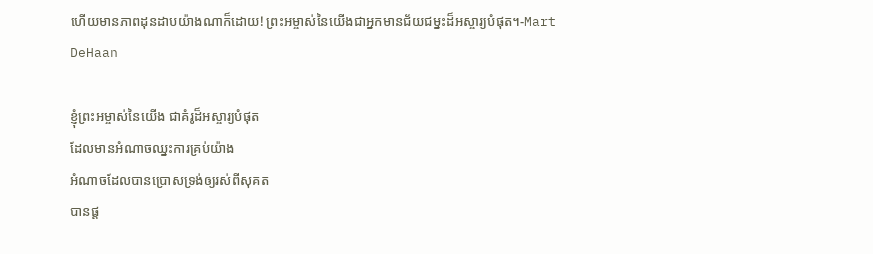ហើយមានភាពដុនដាបយ៉ាងណាក៏ដោយ! ព្រះអម្ចាស់នៃយើងជាអ្នកមានជ័យជម្នះដ៏អស្ចារ្យបំផុត។-Mart DeHaan

ខ្ញុំព្រះអម្ចាស់នៃយើង ជាគំរូដ៏អស្ចារ្យបំផុត
ដែលមានអំណាចឈ្នះការគ្រប់យ៉ាង
អំណាចដែលបានប្រោសទ្រង់ឲ្យរស់ពីសុគត
បានផ្ត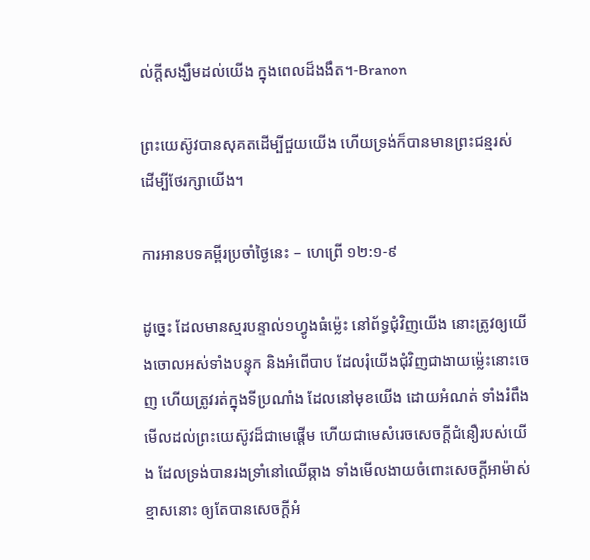ល់ក្តីសង្ឃឹមដល់យើង ក្នុងពេលដ៏ងងឹត។-Branon

ព្រះយេស៊ូវបានសុគតដើម្បីជួយយើង ហើយទ្រង់ក៏បានមានព្រះជន្មរស់ ដើម្បីថែរក្សាយើង។

ការអានបទគម្ពីរប្រចាំថ្ងៃនេះ – ហេព្រើ ១២:១-៩

ដូច្នេះ ដែលមានស្មរបន្ទាល់១ហ្វូងធំម៉្លេះ នៅព័ទ្ធជុំវិញយើង នោះត្រូវឲ្យយើងចោលអស់ទាំងបន្ទុក និងអំពើបាប ដែលរុំយើងជុំវិញជាងាយម៉្លេះនោះចេញ ហើយត្រូវរត់ក្នុងទីប្រណាំង ដែលនៅមុខយើង ដោយអំណត់ ទាំងរំពឹងមើលដល់ព្រះយេស៊ូវដ៏ជាមេផ្តើម ហើយជាមេសំរេចសេចក្តីជំនឿរបស់យើង ដែលទ្រង់បានរងទ្រាំនៅឈើឆ្កាង ទាំងមើលងាយចំពោះសេចក្តីអាម៉ាស់ខ្មាសនោះ ឲ្យតែបានសេចក្តីអំ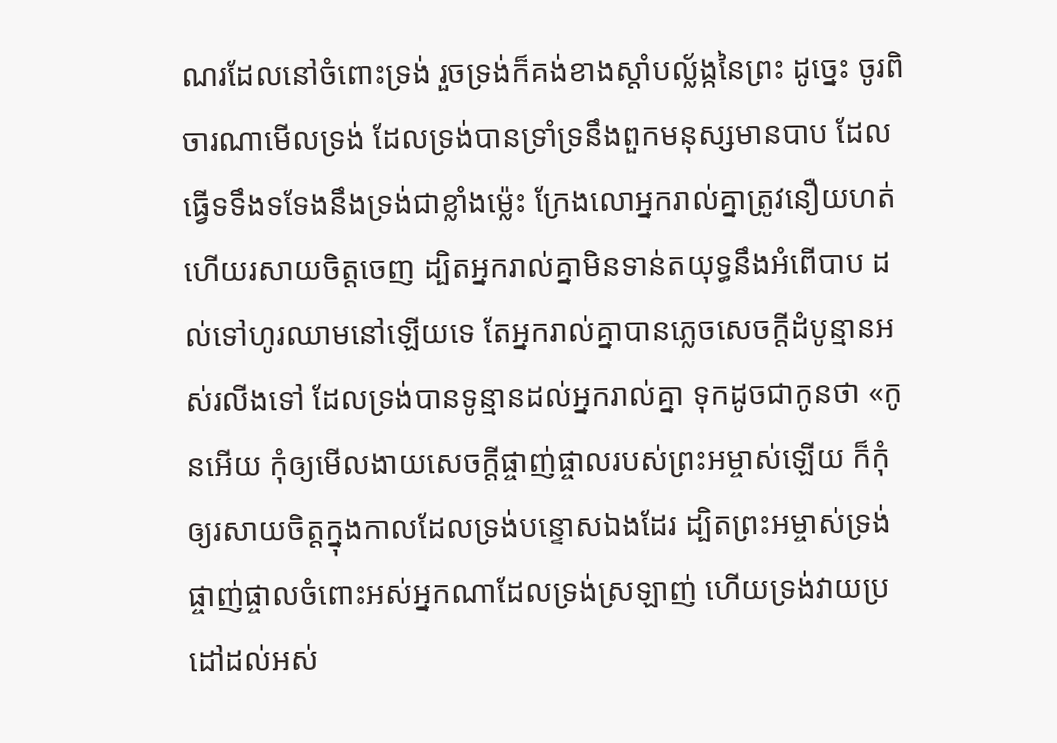ណរដែលនៅចំពោះទ្រង់ រួចទ្រង់ក៏គង់ខាងស្តាំបល្ល័ង្កនៃព្រះ ដូច្នេះ ចូរពិចារណាមើលទ្រង់ ដែលទ្រង់បានទ្រាំទ្រនឹងពួកមនុស្សមានបាប ដែលធ្វើទទឹងទទែងនឹងទ្រង់ជាខ្លាំងម៉្លេះ ក្រែងលោអ្នករាល់គ្នាត្រូវនឿយហត់ ហើយរសាយចិត្តចេញ ដ្បិតអ្នករាល់គ្នាមិនទាន់តយុទ្ធនឹងអំពើបាប ដល់ទៅហូរឈាមនៅឡើយទេ តែអ្នករាល់គ្នាបានភ្លេចសេចក្តីដំបូន្មានអស់រលីងទៅ ដែលទ្រង់បានទូន្មានដល់អ្នករាល់គ្នា ទុកដូចជាកូនថា «កូនអើយ កុំឲ្យមើលងាយសេចក្តីផ្ចាញ់ផ្ចាលរបស់ព្រះអម្ចាស់ឡើយ ក៏កុំឲ្យរសាយចិត្តក្នុងកាលដែលទ្រង់បន្ទោសឯងដែរ ដ្បិតព្រះអម្ចាស់ទ្រង់ផ្ចាញ់ផ្ចាលចំពោះអស់អ្នកណាដែលទ្រង់ស្រឡាញ់ ហើយទ្រង់វាយប្រដៅដល់អស់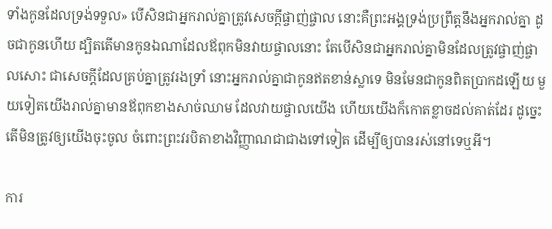ទាំងកូនដែលទ្រង់ទទួល» បើសិនជាអ្នករាល់គ្នាត្រូវសេចក្តីផ្ចាញ់ផ្ចាល នោះគឺព្រះអង្គទ្រង់ប្រព្រឹត្តនឹងអ្នករាល់គ្នា ដូចជាកូនហើយ ដ្បិតតើមានកូនឯណាដែលឪពុកមិនវាយផ្ចាលនោះ តែបើសិនជាអ្នករាល់គ្នាមិនដែលត្រូវផ្ចាញ់ផ្ចាលសោះ ជាសេចក្តីដែលគ្រប់គ្នាត្រូវរងទ្រាំ នោះអ្នករាល់គ្នាជាកូនឥតខាន់ស្លាទេ មិនមែនជាកូនពិតប្រាកដឡើយ មួយទៀតយើងរាល់គ្នាមានឪពុកខាងសាច់ឈាម ដែលវាយផ្ចាលយើង ហើយយើងក៏កោតខ្លាចដល់គាត់ដែរ ដូច្នេះ តើមិនត្រូវឲ្យយើងចុះចូល ចំពោះព្រះវរបិតាខាងវិញ្ញាណជាជាងទៅទៀត ដើម្បីឲ្យបានរស់នៅទេឬអី។

ការ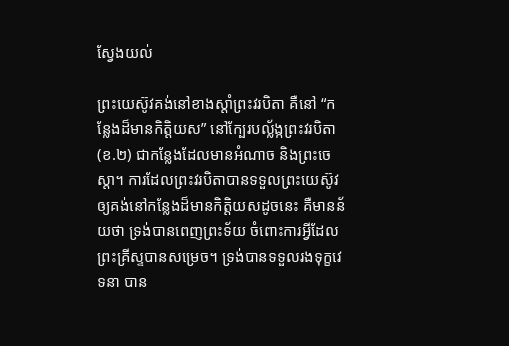ស្វែងយល់

ព្រះយេស៊ូវគង់នៅខាងស្តាំព្រះវរបិតា គឺនៅ “កន្លែងដ៏មានកិត្តិយស” នៅក្បែរបល្ល័ង្កព្រះវរបិតា(ខ.២) ជាកន្លែងដែលមានអំណាច និងព្រះចេស្តា។ ការដែលព្រះវរបិតាបានទទួលព្រះយេស៊ូវ ឲ្យគង់នៅកន្លែងដ៏មានកិត្តិយសដូចនេះ គឺមានន័យថា ទ្រង់បានពេញព្រះទ័យ ចំពោះការអ្វីដែលព្រះគ្រីស្ទបានសម្រេច។ ទ្រង់បានទទួលរងទុក្ខវេទនា បាន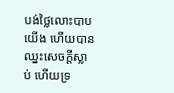បង់ថ្លៃលោះបាបយើង ហើយបានឈ្នះសេចក្តីស្លាប់ ហើយទ្រ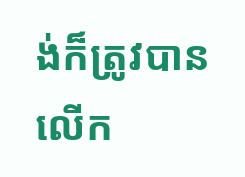ង់ក៏ត្រូវបានលើក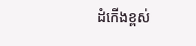ដំកើងខ្ពស់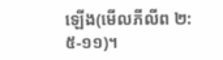ឡើង(មើលភីលីព ២:៥-១១)។